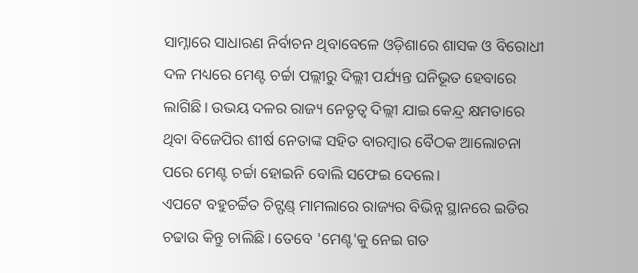ସାମ୍ନାରେ ସାଧାରଣ ନିର୍ବାଚନ ଥିବାବେଳେ ଓଡ଼ିଶାରେ ଶାସକ ଓ ବିରୋଧୀ ଦଳ ମଧ୍ୟରେ ମେଣ୍ଟ ଚର୍ଚ୍ଚା ପଲ୍ଲୀରୁ ଦିଲ୍ଲୀ ପର୍ଯ୍ୟନ୍ତ ଘନିଭୂତ ହେବାରେ ଲାଗିଛି। ଉଭୟ ଦଳର ରାଜ୍ୟ ନେତୃତ୍ୱ ଦିଲ୍ଲୀ ଯାଇ କେନ୍ଦ୍ର କ୍ଷମତାରେ ଥିବା ବିଜେପିର ଶୀର୍ଷ ନେତାଙ୍କ ସହିତ ବାରମ୍ବାର ବୈଠକ ଆଲୋଚନା ପରେ ମେଣ୍ଟ ଚର୍ଚ୍ଚା ହୋଇନି ବୋଲି ସଫେଇ ଦେଲେ।
ଏପଟେ ବହୁଚର୍ଚ୍ଚିତ ଚିଟ୍ଫଣ୍ଡ୍ ମାମଲାରେ ରାଜ୍ୟର ବିଭିନ୍ନ ସ୍ଥାନରେ ଇଡିର ଚଢାଉ କିନ୍ତୁ ଚାଲିଛି। ତେବେ 'ମେଣ୍ଟ'କୁ ନେଇ ଗତ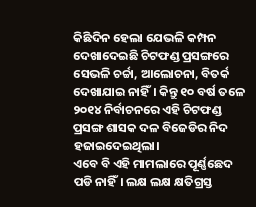କିଛିଦିନ ହେଲା ଯେଭଳି କମ୍ପନ ଦେଖାଦେଇଛି ଚିଟଫଣ୍ଡ ପ୍ରସଙ୍ଗରେ ସେଭଳି ଚର୍ଚ୍ଚା, ଆଲୋଚନା, ବିତର୍କ ଦେଖାଯାଇ ନାହିଁ। କିନ୍ତୁ ୧୦ ବର୍ଷ ତଳେ ୨୦୧୪ ନିର୍ବାଚନରେ ଏହି ଚିଟଫଣ୍ଡ ପ୍ରସଙ୍ଗ ଶାସକ ଦଳ ବିଜେଡିର ନିଦ ହଜାଇଦେଇଥିଲା।
ଏବେ ବି ଏହି ମାମଲାରେ ପୂର୍ଣ୍ଣଛେଦ ପଡି ନାହିଁ। ଲକ୍ଷ ଲକ୍ଷ କ୍ଷତିଗ୍ରସ୍ତ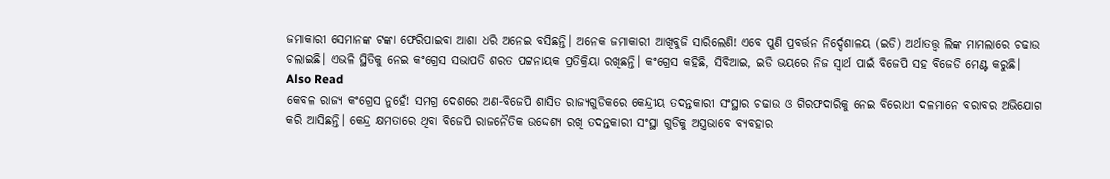ଜମାକାରୀ ସେମାନଙ୍କ ଟଙ୍କା ଫେରିପାଇବା ଆଶା ଧରି ଅନେଇ ବସିଛନ୍ତି। ଅନେକ ଜମାକାରୀ ଆଖିବୁଜି ସାରିଲେଣି! ଏବେ ପୁଣି ପ୍ରବର୍ତ୍ତନ ନିର୍ଦ୍ଦେଶାଳୟ (ଇଡି) ଅର୍ଥାତତ୍ତ୍ୱ ଲିଙ୍କ ମାମଲାରେ ଚଢାଉ ଚଲାଇଛି। ଏଭଳି ସ୍ଥିତିକୁ ନେଇ କଂଗ୍ରେସ ସଭାପତି ଶରତ ପଟ୍ଟନାୟକ ପ୍ରତିକ୍ରିୟା ରଖିଛନ୍ତି। କଂଗ୍ରେସ କହିଛି, ସିବିଆଇ, ଇଡି ଭୟରେ ନିଜ ସ୍ୱାର୍ଥ ପାଇଁ ବିଜେପି ସହ ବିଜେଡି ମେଣ୍ଟ କରୁଛି।
Also Read
କେବଳ ରାଜ୍ୟ କଂଗ୍ରେସ ନୁହେଁ! ସମଗ୍ର ଦେଶରେ ଅଣ-ବିଜେପି ଶାସିତ ରାଜ୍ୟଗୁଡିକରେ କେନ୍ଦ୍ରୀୟ ତଦନ୍ତକାରୀ ସଂସ୍ଥାର ଚଢାଉ ଓ ଗିରଫଦାରିକୁ ନେଇ ବିରୋଧୀ ଦଳମାନେ ବରାବର ଅଭିଯୋଗ କରି ଆସିଛନ୍ତି। କେନ୍ଦ୍ର କ୍ଷମତାରେ ଥିବା ବିଜେପି ରାଜନୈତିକ ଉଦ୍ଦେଶ୍ୟ ରଖି ତଦନ୍ତକାରୀ ସଂସ୍ଥା ଗୁଡିକୁ ଅସ୍ତ୍ରଭାବେ ବ୍ୟବହାର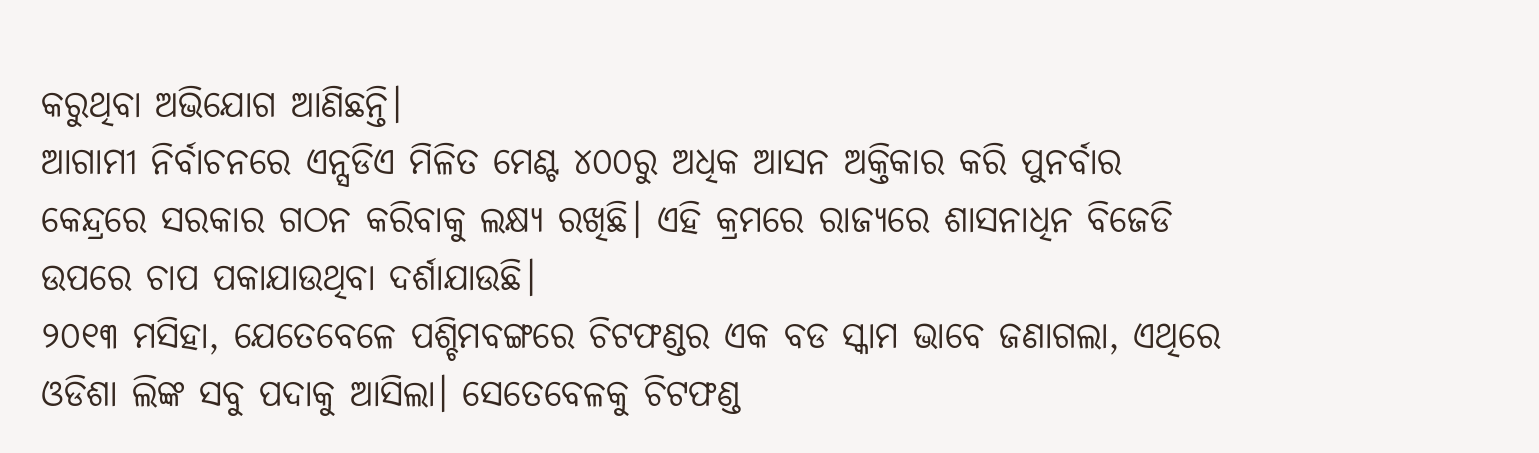କରୁଥିବା ଅଭିଯୋଗ ଆଣିଛନ୍ତି।
ଆଗାମୀ ନିର୍ବାଚନରେ ଏନ୍ସଡିଏ ମିଳିତ ମେଣ୍ଟ ୪୦୦ରୁ ଅଧିକ ଆସନ ଅକ୍ତିକାର କରି ପୁନର୍ବାର କେନ୍ଦ୍ରରେ ସରକାର ଗଠନ କରିବାକୁ ଲକ୍ଷ୍ୟ ରଖିଛି। ଏହି କ୍ରମରେ ରାଜ୍ୟରେ ଶାସନାଧିନ ବିଜେଡି ଉପରେ ଚାପ ପକାଯାଉଥିବା ଦର୍ଶାଯାଉଛି।
୨୦୧୩ ମସିହା, ଯେତେବେଳେ ପଶ୍ଚିମବଙ୍ଗରେ ଚିଟଫଣ୍ଡର ଏକ ବଡ ସ୍କାମ ଭାବେ ଜଣାଗଲା, ଏଥିରେ ଓଡିଶା ଲିଙ୍କ ସବୁ ପଦାକୁ ଆସିଲା। ସେତେବେଳକୁ ଚିଟଫଣ୍ଡ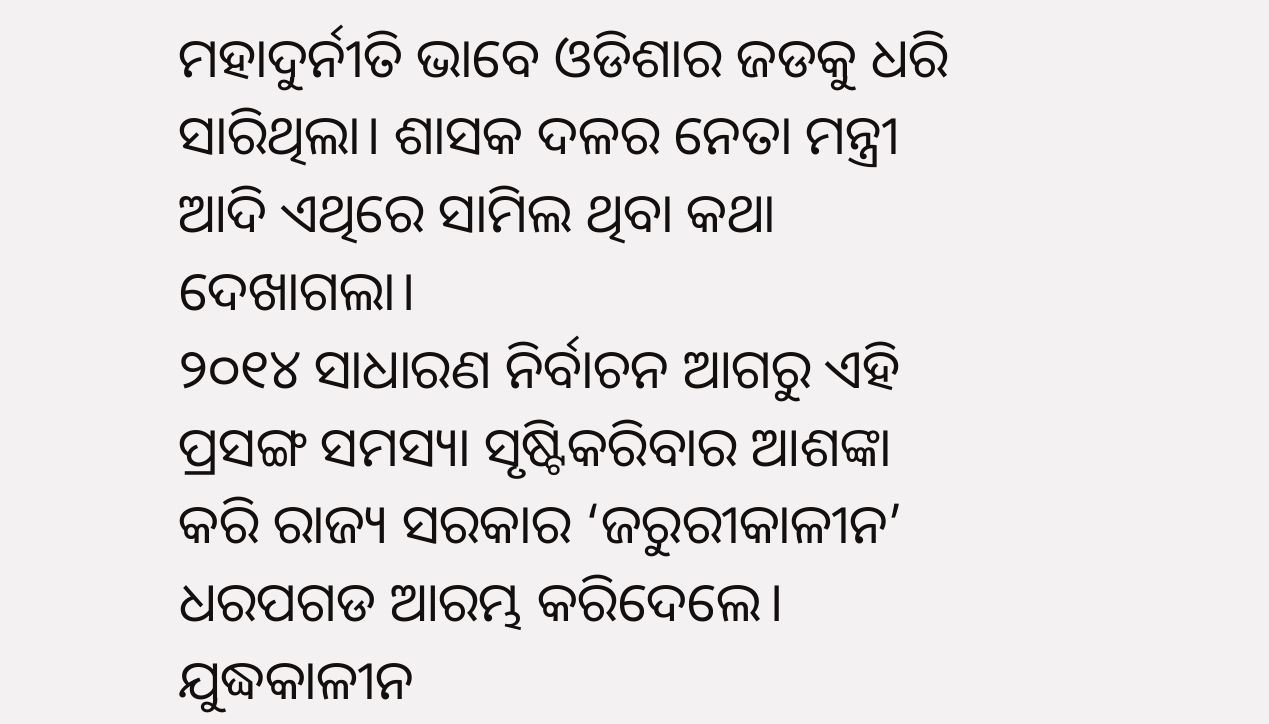ମହାଦୁର୍ନୀତି ଭାବେ ଓଡିଶାର ଜଡକୁ ଧରି ସାରିଥିଲା। ଶାସକ ଦଳର ନେତା ମନ୍ତ୍ରୀ ଆଦି ଏଥିରେ ସାମିଲ ଥିବା କଥା ଦେଖାଗଲା।
୨୦୧୪ ସାଧାରଣ ନିର୍ବାଚନ ଆଗରୁ ଏହି ପ୍ରସଙ୍ଗ ସମସ୍ୟା ସୃଷ୍ଟିକରିବାର ଆଶଙ୍କା କରି ରାଜ୍ୟ ସରକାର ‘ଜରୁରୀକାଳୀନ’ ଧରପଗଡ ଆରମ୍ଭ କରିଦେଲେ। ଯୁଦ୍ଧକାଳୀନ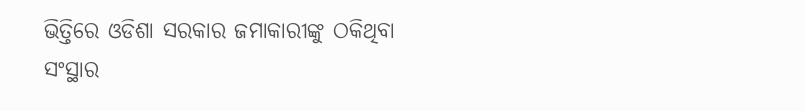ଭିତ୍ତିରେ ଓଡିଶା ସରକାର ଜମାକାରୀଙ୍କୁ ଠକିଥିବା ସଂସ୍ଥାର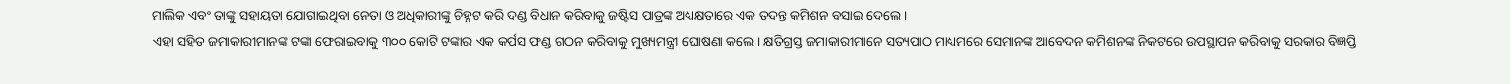ମାଲିକ ଏବଂ ତାଙ୍କୁ ସହାୟତା ଯୋଗାଇଥିବା ନେତା ଓ ଅଧିକାରୀଙ୍କୁ ଚିହ୍ନଟ କରି ଦଣ୍ଡ ବିଧାନ କରିବାକୁ ଜଷ୍ଟିସ ପାତ୍ରଙ୍କ ଅଧ୍ୟକ୍ଷତାରେ ଏକ ତଦନ୍ତ କମିଶନ ବସାଇ ଦେଲେ।
ଏହା ସହିତ ଜମାକାରୀମାନଙ୍କ ଟଙ୍କା ଫେରାଇବାକୁ ୩୦୦ କୋଟି ଟଙ୍କାର ଏକ କର୍ପସ ଫଣ୍ଡ ଗଠନ କରିବାକୁ ମୁଖ୍ୟମନ୍ତ୍ରୀ ଘୋଷଣା କଲେ। କ୍ଷତିଗ୍ରସ୍ତ ଜମାକାରୀମାନେ ସତ୍ୟପାଠ ମାଧ୍ୟମରେ ସେମାନଙ୍କ ଆବେଦନ କମିଶନଙ୍କ ନିକଟରେ ଉପସ୍ଥାପନ କରିବାକୁ ସରକାର ବିଜ୍ଞପ୍ତି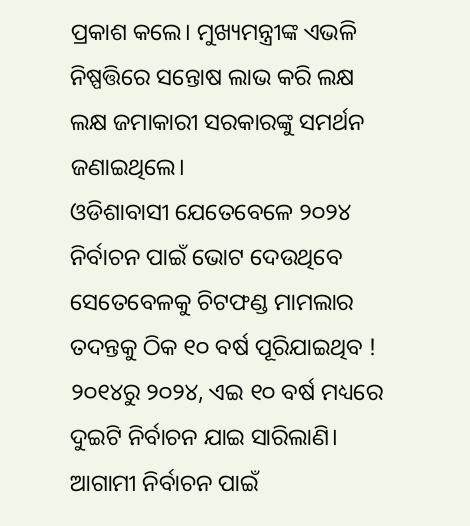ପ୍ରକାଶ କଲେ। ମୁଖ୍ୟମନ୍ତ୍ରୀଙ୍କ ଏଭଳି ନିଷ୍ପତ୍ତିରେ ସନ୍ତୋଷ ଲାଭ କରି ଲକ୍ଷ ଲକ୍ଷ ଜମାକାରୀ ସରକାରଙ୍କୁ ସମର୍ଥନ ଜଣାଇଥିଲେ।
ଓଡିଶାବାସୀ ଯେତେବେଳେ ୨୦୨୪ ନିର୍ବାଚନ ପାଇଁ ଭୋଟ ଦେଉଥିବେ ସେତେବେଳକୁ ଚିଟଫଣ୍ଡ ମାମଲାର ତଦନ୍ତକୁ ଠିକ ୧୦ ବର୍ଷ ପୂରିଯାଇଥିବ !
୨୦୧୪ରୁ ୨୦୨୪, ଏଇ ୧୦ ବର୍ଷ ମଧ୍ୟରେ ଦୁଇଟି ନିର୍ବାଚନ ଯାଇ ସାରିଲାଣି। ଆଗାମୀ ନିର୍ବାଚନ ପାଇଁ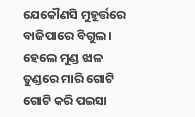ଯେକୌଣସି ମୁହୂର୍ତ୍ତରେ ବାଜିପାରେ ବିଗୁଲ। ହେଲେ ମୁଣ୍ଡ ଝାଳ ତୁଣ୍ଡରେ ମାରି ଗୋଟି ଗୋଟି କରି ପଇସା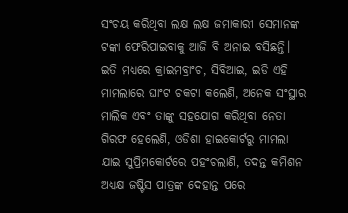ସଂଚୟ କରିଥିବା ଲକ୍ଷ ଲକ୍ଷ ଜମାକାରୀ ସେମାନଙ୍କ ଟଙ୍କା ଫେରିପାଇବାକୁ ଆଜି ବି ଅନାଇ ବସିଛନ୍ତି।
ଇତି ମଧ୍ୟରେ କ୍ରାଇମବ୍ରାଂଚ, ସିବିଆଇ, ଇଡି ଏହି ମାମଲାରେ ଘାଂଟ ଚକଟା କଲେଣି, ଅନେକ ସଂସ୍ଥାର ମାଲିକ ଏବଂ ତାଙ୍କୁ ସହଯୋଗ କରିଥିବା ନେତା ଗିରଫ ହେଲେଣି, ଓଡିଶା ହାଇକୋର୍ଟରୁ ମାମଲା ଯାଇ ସୁପ୍ରିମକୋର୍ଟରେ ପହଂଚଲାଣି, ତଦନ୍ତ କମିଶନ ଅଧ୍ୟକ୍ଷ ଜଷ୍ଟିସ ପାତ୍ରଙ୍କ ଦେହାନ୍ତ ପରେ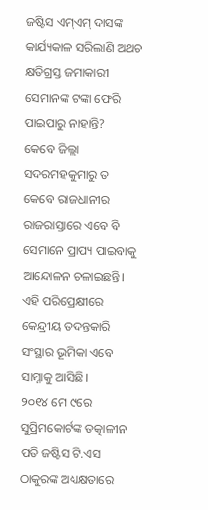ଜଷ୍ଟିସ ଏମ୍ଏମ୍ ଦାସଙ୍କ କାର୍ଯ୍ୟକାଳ ସରିଲାଣି ଅଥଚ କ୍ଷତିଗ୍ରସ୍ତ ଜମାକାରୀ ସେମାନଙ୍କ ଟଙ୍କା ଫେରି ପାଇପାରୁ ନାହାନ୍ତି?
କେବେ ଜିଲ୍ଲା ସଦରମହକୁମାରୁ ତ କେବେ ରାଜଧାନୀର ରାଜରାସ୍ତାରେ ଏବେ ବି ସେମାନେ ପ୍ରାପ୍ୟ ପାଇବାକୁ ଆନ୍ଦୋଳନ ଚଳାଇଛନ୍ତି। ଏହି ପରିପ୍ରେକ୍ଷୀରେ କେନ୍ଦ୍ରୀୟ ତଦନ୍ତକାରି ସଂସ୍ଥାର ଭୂମିକା ଏବେ ସାମ୍ନାକୁ ଆସିଛି।
୨୦୧୪ ମେ ୯ରେ ସୁପ୍ରିମକୋର୍ଟଙ୍କ ତତ୍କାଳୀନ ପତି ଜଷ୍ଟିସ ଟି.ଏସ ଠାକୁରଙ୍କ ଅଧ୍ୟକ୍ଷତାରେ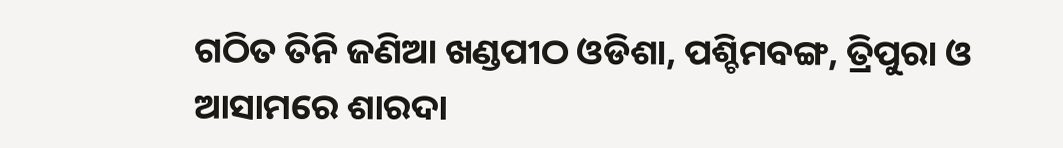ଗଠିତ ତିନି ଜଣିଆ ଖଣ୍ଡପୀଠ ଓଡିଶା, ପଶ୍ଚିମବଙ୍ଗ, ତ୍ରିପୁରା ଓ ଆସାମରେ ଶାରଦା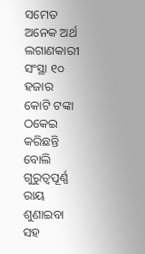ସମେତ ଅନେକ ଅର୍ଥ ଲଗାଣକାରୀ ସଂସ୍ଥା ୧୦ ହଜାର କୋଟି ଟଙ୍କା ଠକେଇ କରିଛନ୍ତି ବୋଲି ଗୁରୁତ୍ୱପୂର୍ଣ୍ଣ ରାୟ ଶୁଣାଇବା ସହ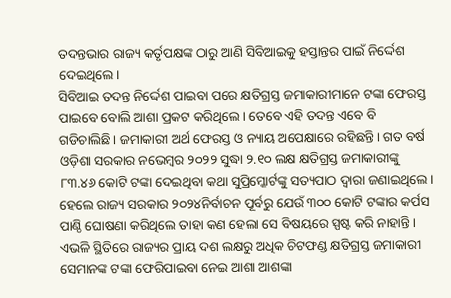ତଦନ୍ତଭାର ରାଜ୍ୟ କର୍ତୃପକ୍ଷଙ୍କ ଠାରୁ ଆଣି ସିବିଆଇକୁ ହସ୍ତାନ୍ତର ପାଇଁ ନିର୍ଦ୍ଦେଶ ଦେଇଥିଲେ।
ସିବିଆଇ ତଦନ୍ତ ନିର୍ଦ୍ଦେଶ ପାଇବା ପରେ କ୍ଷତିଗ୍ରସ୍ତ ଜମାକାରୀମାନେ ଟଙ୍କା ଫେରସ୍ତ ପାଇବେ ବୋଲି ଆଶା ପ୍ରକଟ କରିଥିଲେ। ତେବେ ଏହି ତଦନ୍ତ ଏବେ ବି ଗଡିଚାଲିଛି। ଜମାକାରୀ ଅର୍ଥ ଫେରସ୍ତ ଓ ନ୍ୟାୟ ଅପେକ୍ଷାରେ ରହିଛନ୍ତି। ଗତ ବର୍ଷ ଓଡ଼ିଶା ସରକାର ନଭେମ୍ବର ୨୦୨୨ ସୁଦ୍ଧା ୨.୧୦ ଲକ୍ଷ କ୍ଷତିଗ୍ରସ୍ତ ଜମାକାରୀଙ୍କୁ ୮୩.୪୬ କୋଟି ଟଙ୍କା ଦେଇଥିବା କଥା ସୁପ୍ରିମ୍କୋର୍ଟଙ୍କୁ ସତ୍ୟପାଠ ଦ୍ୱାରା ଜଣାଇଥିଲେ।
ହେଲେ ରାଜ୍ୟ ସରକାର ୨୦୨୪ନିର୍ବାଚନ ପୂର୍ବରୁ ଯେଉଁ ୩୦୦ କୋଟି ଟଙ୍କାର କର୍ପସ ପାଣ୍ଠି ଘୋଷଣା କରିଥିଲେ ତାହା କଣ ହେଲା ସେ ବିଷୟରେ ସ୍ପଷ୍ଟ କରି ନାହାନ୍ତି। ଏଭଳି ସ୍ଥିତିରେ ରାଜ୍ୟର ପ୍ରାୟ ଦଶ ଲକ୍ଷରୁ ଅଧିକ ଚିଟଫଣ୍ଡ କ୍ଷତିଗ୍ରସ୍ତ ଜମାକାରୀ ସେମାନଙ୍କ ଟଙ୍କା ଫେରିପାଇବା ନେଇ ଆଶା ଆଶଙ୍କା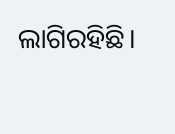ଲାଗିରହିଛି।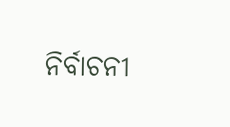ନିର୍ବାଚନୀ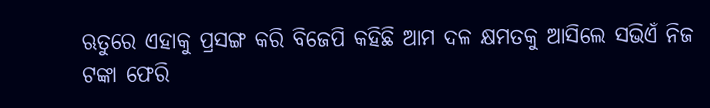ଋତୁରେ ଏହାକୁ ପ୍ରସଙ୍ଗ କରି ବିଜେପି କହିଛି ଆମ ଦଳ କ୍ଷମତକୁ ଆସିଲେ ସଭିଏଁ ନିଜ ଟଙ୍କା ଫେରି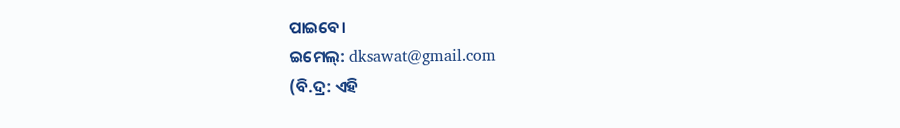ପାଇବେ।
ଇମେଲ୍: dksawat@gmail.com
(ବି.ଦ୍ର: ଏହି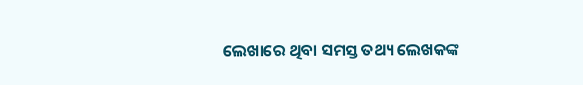ଲେଖାରେ ଥିବା ସମସ୍ତ ତଥ୍ୟ ଲେଖକଙ୍କ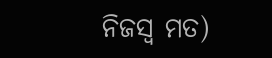ନିଜସ୍ୱ ମତ)